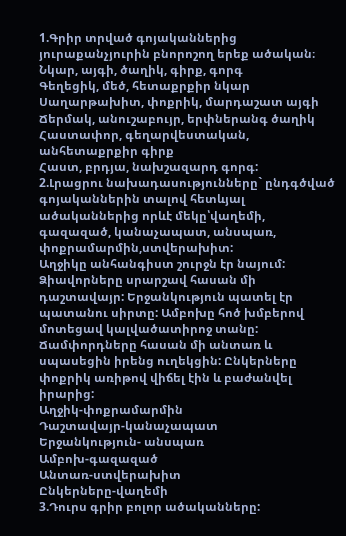1.Գրիր տրված գոյականներից յուրաքանչյուրին բնորոշող երեք ածական։ Նկար, այգի, ծաղիկ, գիրք, գորգ
Գեղեցիկ, մեծ, հետաքրքիր նկար
Սաղարթախիտ, փոքրիկ, մարդաշատ այգի
Ճերմակ, անուշաբույր, երփներանգ ծաղիկ
Հաստափոր, գեղարվեստական, անհետաքրքիր գիրք
Հաստ, բրդյա, նախշազարդ գորգ:
2.Լրացրու նախադասությունները` ընդգծված գոյականներին տալով հետևյալ ածականներից որևէ մեկը՝վաղեմի, գազազած, կանաչապատ, անսպառ, փոքրամարմին,ստվերախիտ:
Աղջիկը անհանգիստ շուրջն էր նայում: Ձիավորները սրարշավ հասան մի դաշտավայր: Երջանկություն պատել էր պատանու սիրտը: Ամբոխը հոծ խմբերով մոտեցավ կալվածատիրոջ տանը: Ճամփորդները հասան մի անտառ և սպասեցին իրենց ուղեկցին: Ընկերները փոքրիկ առիթով վիճել էին և բաժանվել իրարից:
Աղջիկ-փոքրամարմին
Դաշտավայր-կանաչապատ
Երջանկություն- անսպառ
Ամբոխ-գազազած
Անտառ-ստվերախիտ
Ընկերները-վաղեմի
3.Դուրս գրիր բոլոր ածականները: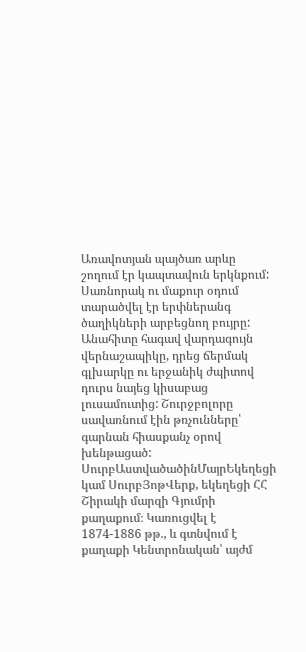Առավոտյան պայծառ արևը շողում էր կապտավուն երկնքում: Սառնորակ ու մաքուր օդում տարածվել էր երփներանգ ծաղիկների արբեցնող բույրը: Անահիտը հագավ վարդագույն վերնաշապիկը, դրեց ճերմակ գլխարկը ու երջանիկ ժպիտով դուրս նայեց կիսաբաց լուսամուտից: Շուրջբոլորը սավառնում էին թռչունները՝ գարնան հիասքանչ օրով խենթացած:
ՍուրբԱստվածածինՄայրԵկեղեցի կամ ՍուրբՅոթՎերք, եկեղեցի ՀՀ Շիրակի մարզի Գյումրի քաղաքում։ Կառուցվել է 1874-1886 թթ., և գտնվում է քաղաքի Կենտրոնական՝ այժմ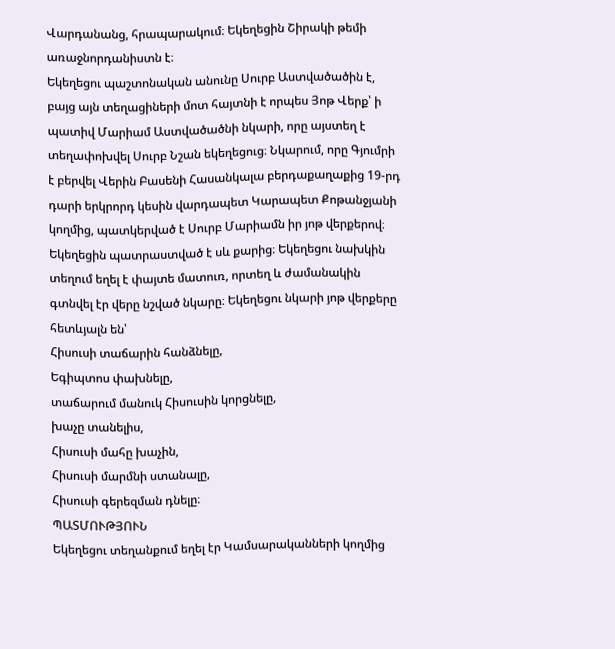Վարդանանց, հրապարակում։ Եկեղեցին Շիրակի թեմի առաջնորդանիստն է։
Եկեղեցու պաշտոնական անունը Սուրբ Աստվածածին է, բայց այն տեղացիների մոտ հայտնի է որպես Յոթ Վերք՝ ի պատիվ Մարիամ Աստվածածնի նկարի, որը այստեղ է տեղափոխվել Սուրբ Նշան եկեղեցուց։ Նկարում, որը Գյումրի է բերվել Վերին Բասենի Հասանկալա բերդաքաղաքից 19-րդ դարի երկրորդ կեսին վարդապետ Կարապետ Քոթանջյանի կողմից, պատկերված է Սուրբ Մարիամն իր յոթ վերքերով։ Եկեղեցին պատրաստված է սև քարից։ Եկեղեցու նախկին տեղում եղել է փայտե մատուռ, որտեղ և ժամանակին գտնվել էր վերը նշված նկարը։ Եկեղեցու նկարի յոթ վերքերը հետևյալն են՝
Հիսուսի տաճարին հանձնելը,
Եգիպտոս փախնելը,
տաճարում մանուկ Հիսուսին կորցնելը,
խաչը տանելիս,
Հիսուսի մահը խաչին,
Հիսուսի մարմնի ստանալը,
Հիսուսի գերեզման դնելը։
ՊԱՏՄՈՒԹՅՈՒՆ
Եկեղեցու տեղանքում եղել էր Կամսարականների կողմից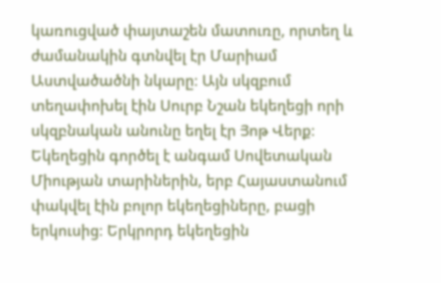կառուցված փայտաշեն մատուռը, որտեղ և ժամանակին գտնվել էր Մարիամ Աստվածածնի նկարը։ Այն սկզբում տեղափոխել էին Սուրբ Նշան եկեղեցի որի սկզբնական անունը եղել էր Յոթ Վերք։
Եկեղեցին գործել է անգամ Սովետական Միության տարիներին, երբ Հայաստանում փակվել էին բոլոր եկեղեցիները, բացի երկուսից։ Երկրորդ եկեղեցին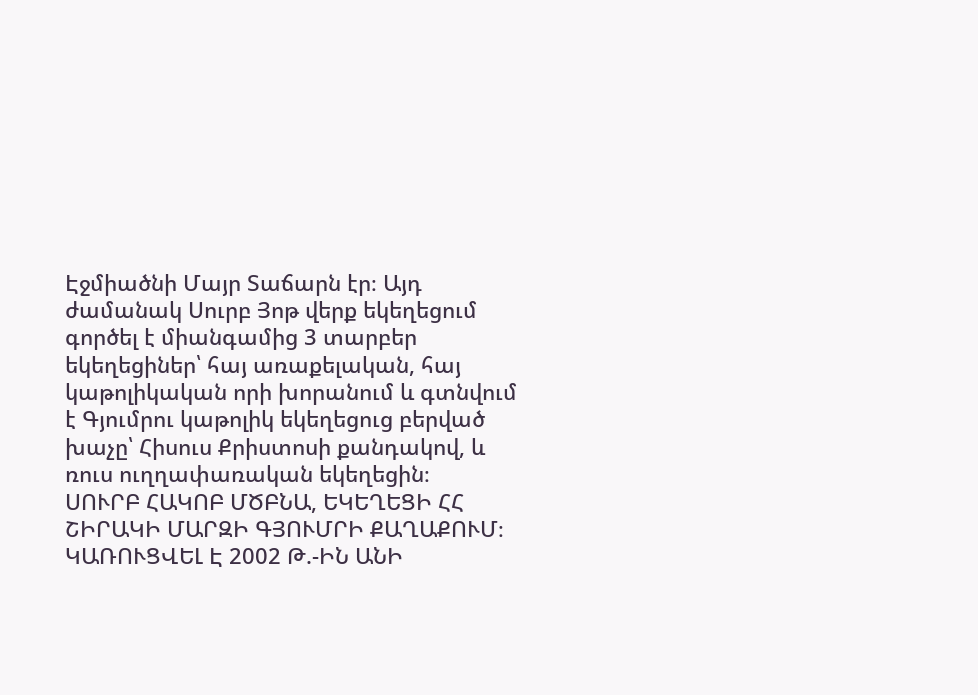Էջմիածնի Մայր Տաճարն էր։ Այդ ժամանակ Սուրբ Յոթ վերք եկեղեցում գործել է միանգամից 3 տարբեր եկեղեցիներ՝ հայ առաքելական, հայ կաթոլիկական որի խորանում և գտնվում է Գյումրու կաթոլիկ եկեղեցուց բերված խաչը՝ Հիսուս Քրիստոսի քանդակով, և ռուս ուղղափառական եկեղեցին։
ՍՈՒՐԲ ՀԱԿՈԲ ՄԾԲՆԱ, ԵԿԵՂԵՑԻ ՀՀ ՇԻՐԱԿԻ ՄԱՐԶԻ ԳՅՈՒՄՐԻ ՔԱՂԱՔՈՒՄ։ ԿԱՌՈՒՑՎԵԼ Է 2002 Թ.-ԻՆ ԱՆԻ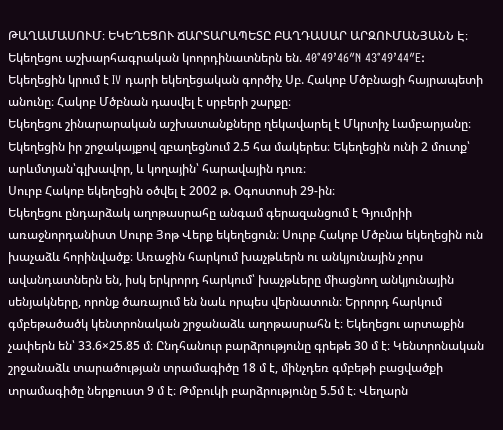ԹԱՂԱՄԱՍՈՒՄ։ ԵԿԵՂԵՑՈՒ ՃԱՐՏԱՐԱՊԵՏԸ ԲԱՂԴԱՍԱՐ ԱՐԶՈՒՄԱՆՅԱՆՆ Է։
Եկեղեցու աշխարհագրական կոորդինատներն են. 40°49’46″N 43°49’44″E:
Եկեղեցին կրում է IV դարի եկեղեցական գործիչ Սբ. Հակոբ Մծբնացի հայրապետի անունը։ Հակոբ Մծբնան դասվել է սրբերի շարքը։
Եկեղեցու շինարարական աշխատանքները ղեկավարել է Մկրտիչ Լամբարյանը։ Եկեղեցին իր շրջակայքով զբաղեցնում 2.5 հա մակերես։ Եկեղեցին ունի 2 մուտք՝ արևմտյան՝գլխավոր, և կողային՝ հարավային դուռ։
Սուրբ Հակոբ եկեղեցին օծվել է 2002 թ. Օգոստոսի 29-ին։
Եկեղեցու ընդարձակ աղոթասրահը անգամ գերազանցում է Գյումրիի առաջնորդանիստ Սուրբ Յոթ Վերք եկեղեցուն։ Սուրբ Հակոբ Մծբնա եկեղեցին ուն խաչաձև հորինվածք։ Առաջին հարկում խաչթևերն ու անկյունային չորս ավանդատներն են, իսկ երկրորդ հարկում՝ խաչթևերը միացնող անկյունային սենյակները, որոնք ծառայում են նաև որպես վերնատուն։ Երրորդ հարկում գմբեթածածկ կենտրոնական շրջանաձև աղոթասրահն է։ Եկեղեցու արտաքին չափերն են՝ 33.6×25.85 մ։ Ընդհանուր բարձրությունը գրեթե 30 մ է։ Կենտրոնական շրջանաձև տարածության տրամագիծը 18 մ է, մինչդեռ գմբեթի բացվածքի տրամագիծը ներքուստ 9 մ է։ Թմբուկի բարձրությունը 5.5մ է։ Վեղարն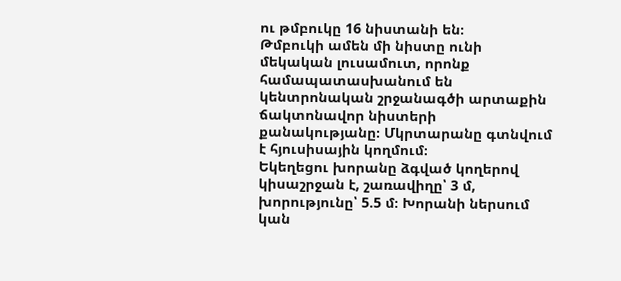ու թմբուկը 16 նիստանի են։
Թմբուկի ամեն մի նիստը ունի մեկական լուսամուտ, որոնք համապատասխանում են կենտրոնական շրջանագծի արտաքին ճակտոնավոր նիստերի քանակությանը։ Մկրտարանը գտնվում է հյուսիսային կողմում։
Եկեղեցու խորանը ձգված կողերով կիսաշրջան է, շառավիղը՝ 3 մ, խորությունը՝ 5.5 մ։ Խորանի ներսում կան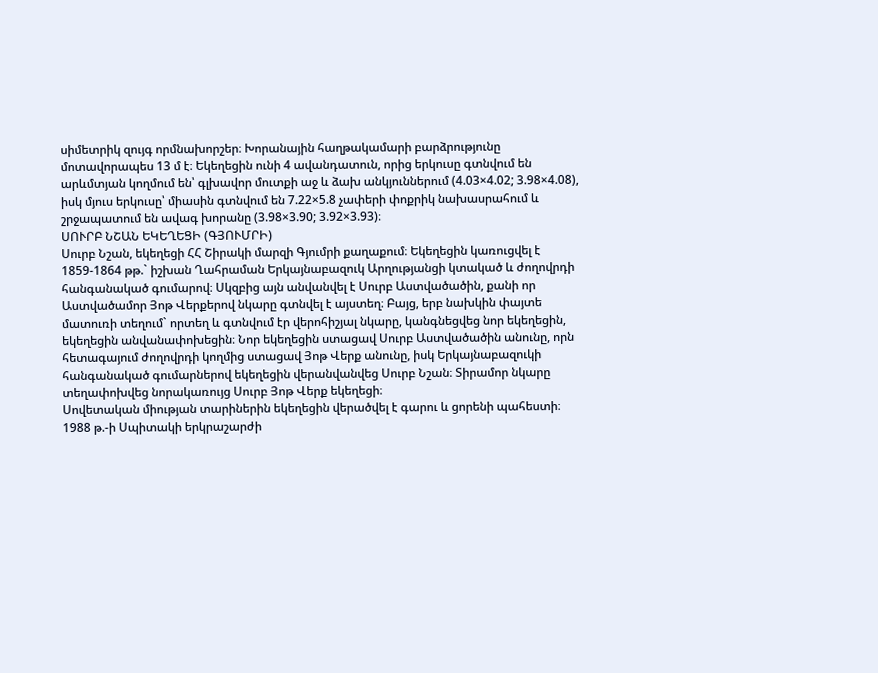սիմետրիկ զույգ որմնախորշեր։ Խորանային հաղթակամարի բարձրությունը մոտավորապես 13 մ է։ Եկեղեցին ունի 4 ավանդատուն, որից երկուսը գտնվում են արևմտյան կողմում են՝ գլխավոր մուտքի աջ և ձախ անկյուններում (4.03×4.02; 3.98×4.08), իսկ մյուս երկուսը՝ միասին գտնվում են 7.22×5.8 չափերի փոքրիկ նախասրահում և շրջապատում են ավագ խորանը (3.98×3.90; 3.92×3.93)։
ՍՈՒՐԲ ՆՇԱՆ ԵԿԵՂԵՑԻ (ԳՅՈՒՄՐԻ)
Սուրբ Նշան, եկեղեցի ՀՀ Շիրակի մարզի Գյումրի քաղաքում։ Եկեղեցին կառուցվել է 1859-1864 թթ.` իշխան Ղահրաման Երկայնաբազուկ Արղությանցի կտակած և ժողովրդի հանգանակած գումարով։ Սկզբից այն անվանվել է Սուրբ Աստվածածին, քանի որ Աստվածամոր Յոթ Վերքերով նկարը գտնվել է այստեղ։ Բայց, երբ նախկին փայտե մատուռի տեղում` որտեղ և գտնվում էր վերոհիշյալ նկարը, կանգնեցվեց նոր եկեղեցին, եկեղեցին անվանափոխեցին։ Նոր եկեղեցին ստացավ Սուրբ Աստվածածին անունը, որն հետագայում ժողովրդի կողմից ստացավ Յոթ Վերք անունը, իսկ Երկայնաբազուկի հանգանակած գումարներով եկեղեցին վերանվանվեց Սուրբ Նշան։ Տիրամոր նկարը տեղափոխվեց նորակառույց Սուրբ Յոթ Վերք եկեղեցի։
Սովետական միության տարիներին եկեղեցին վերածվել է գարու և ցորենի պահեստի։ 1988 թ.-ի Սպիտակի երկրաշարժի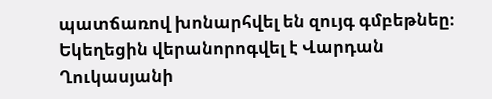պատճառով խոնարհվել են զույգ գմբեթնեը։ Եկեղեցին վերանորոգվել է Վարդան Ղուկասյանի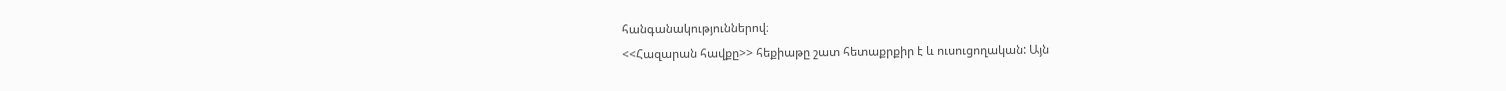հանգանակություններով։
<<Հազարան հավքը>> հեքիաթը շատ հետաքրքիր է և ուսուցողական: Այն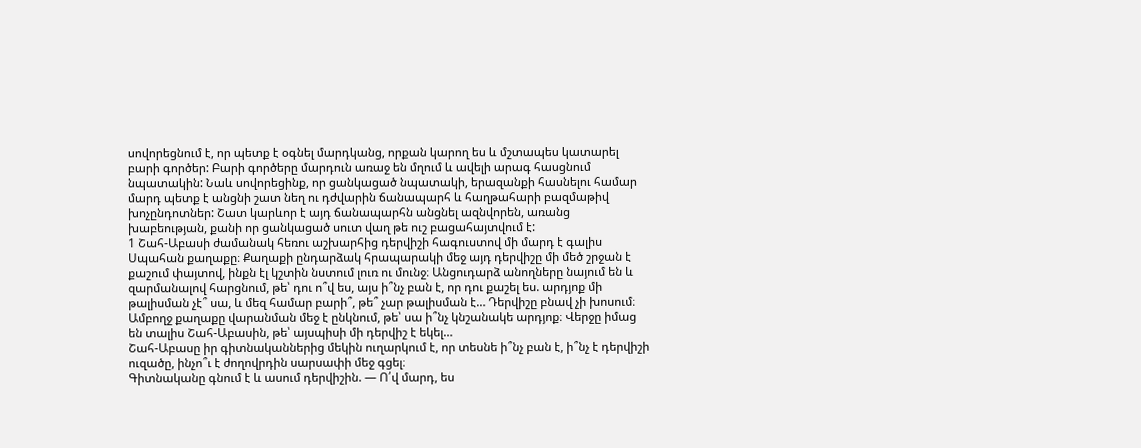սովորեցնում է, որ պետք է օգնել մարդկանց, որքան կարող ես և մշտապես կատարել բարի գործեր: Բարի գործերը մարդուն առաջ են մղում և ավելի արագ հասցնում նպատակին: Նաև սովորեցինք, որ ցանկացած նպատակի, երազանքի հասնելու համար մարդ պետք է անցնի շատ նեղ ու դժվարին ճանապարհ և հաղթահարի բազմաթիվ խոչընդոտներ: Շատ կարևոր է այդ ճանապարհն անցնել ազնվորեն, առանց խաբեության, քանի որ ցանկացած սուտ վաղ թե ուշ բացահայտվում է:
1 Շահ-Աբասի ժամանակ հեռու աշխարհից դերվիշի հագուստով մի մարդ է գալիս Սպահան քաղաքը։ Քաղաքի ընդարձակ հրապարակի մեջ այդ դերվիշը մի մեծ շրջան է քաշում փայտով, ինքն էլ կշտին նստում լուռ ու մունջ։ Անցուդարձ անողները նայում են և զարմանալով հարցնում, թե՝ դու ո՞վ ես, այս ի՞նչ բան է, որ դու քաշել ես. արդյոք մի թալիսման չէ՞ սա, և մեզ համար բարի՞, թե՞ չար թալիսման է… Դերվիշը բնավ չի խոսում։ Ամբողջ քաղաքը վարանման մեջ է ընկնում, թե՝ սա ի՞նչ կնշանակե արդյոք։ Վերջը իմաց են տալիս Շահ-Աբասին, թե՝ այսպիսի մի դերվիշ է եկել…
Շահ-Աբասը իր գիտնականներից մեկին ուղարկում է, որ տեսնե ի՞նչ բան է, ի՞նչ է դերվիշի ուզածը, ինչո՞ւ է ժողովրդին սարսափի մեջ գցել։
Գիտնականը գնում է և ասում դերվիշին. — Ո՛վ մարդ, ես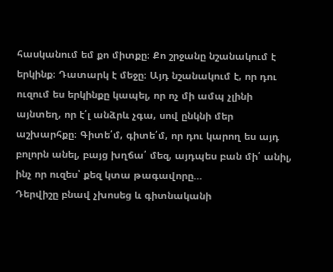հասկանում եմ քո միտքը։ Քո շրջանը նշանակում է երկինք։ Դատարկ է մեջը։ Այդ նշանակում է, որ դու ուզում ես երկինքը կապել, որ ոչ մի ամպ չլինի այնտեղ, որ է՛լ անձրև չգա, սով ընկնի մեր աշխարհքը։ Գիտե՛մ, գիտե՛մ, որ դու կարող ես այդ բոլորն անել, բայց խղճա՛ մեզ, այդպես բան մի՛ անիլ, ինչ որ ուզես՝ քեզ կտա թագավորը…
Դերվիշը բնավ չխոսեց և գիտնականի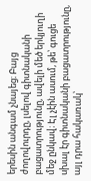երեսին անգամ չնայեց։ Բայց ժողովուրդը, լսելով գիտնականի բացատրությունը, ավելի մեծ երկյուղի մեջ ընկավ։ Էլ չէին ասում, թե՝ գուցե սխալ էր գիտնականի բացատրությունը, այլ դրա հակառակ՝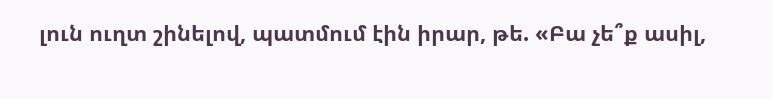լուն ուղտ շինելով, պատմում էին իրար, թե. «Բա չե՞ք ասիլ,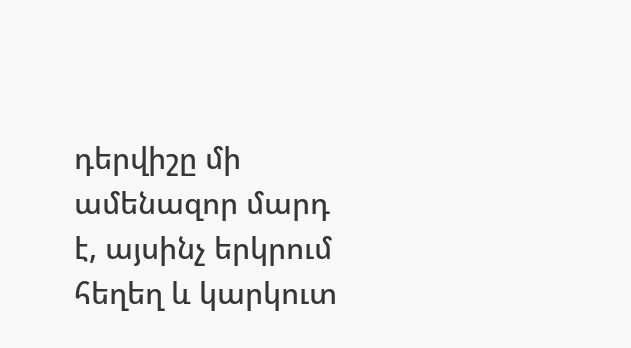դերվիշը մի ամենազոր մարդ է, այսինչ երկրում հեղեղ և կարկուտ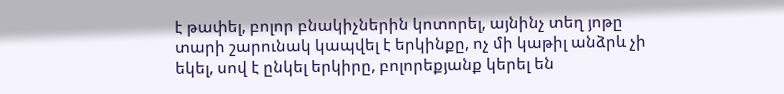է թափել, բոլոր բնակիչներին կոտորել, այնինչ տեղ յոթը տարի շարունակ կապվել է երկինքը, ոչ մի կաթիլ անձրև չի եկել, սով է ընկել երկիրը, բոլորեքյանք կերել են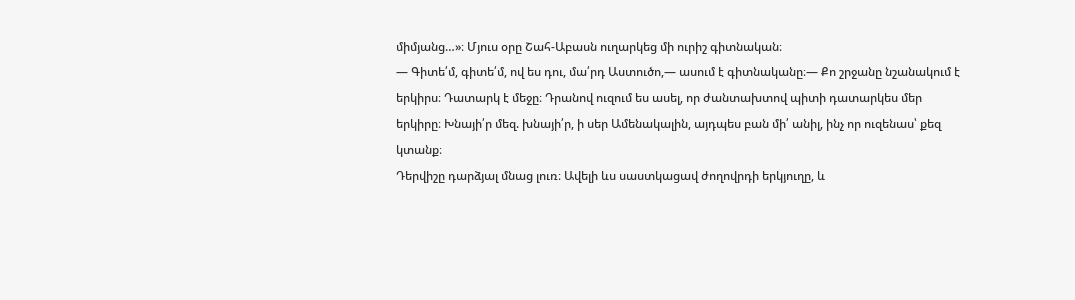միմյանց…»։ Մյուս օրը Շահ-Աբասն ուղարկեց մի ուրիշ գիտնական։
— Գիտե՛մ, գիտե՛մ, ով ես դու, մա՛րդ Աստուծո,— ասում է գիտնականը։— Քո շրջանը նշանակում է երկիրս։ Դատարկ է մեջը։ Դրանով ուզում ես ասել, որ ժանտախտով պիտի դատարկես մեր երկիրը։ Խնայի՛ր մեզ. խնայի՛ր, ի սեր Ամենակալին, այդպես բան մի՛ անիլ, ինչ որ ուզենաս՝ քեզ կտանք։
Դերվիշը դարձյալ մնաց լուռ։ Ավելի ևս սաստկացավ ժողովրդի երկյուղը, և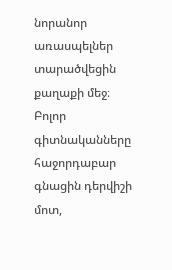նորանոր առասպելներ տարածվեցին քաղաքի մեջ։
Բոլոր գիտնականները հաջորդաբար գնացին դերվիշի մոտ,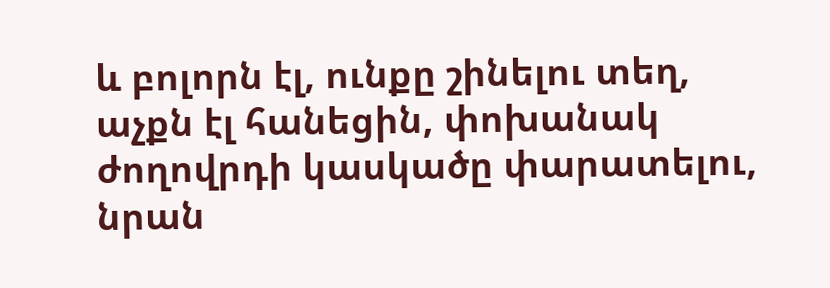և բոլորն էլ, ունքը շինելու տեղ, աչքն էլ հանեցին, փոխանակ ժողովրդի կասկածը փարատելու, նրան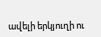ավելի երկյուղի ու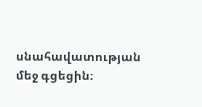սնահավատության մեջ գցեցին։